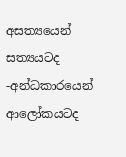අසත්‍යයෙන් සත්‍යයටද -අන්ධකාරයෙන් ආලෝකයටද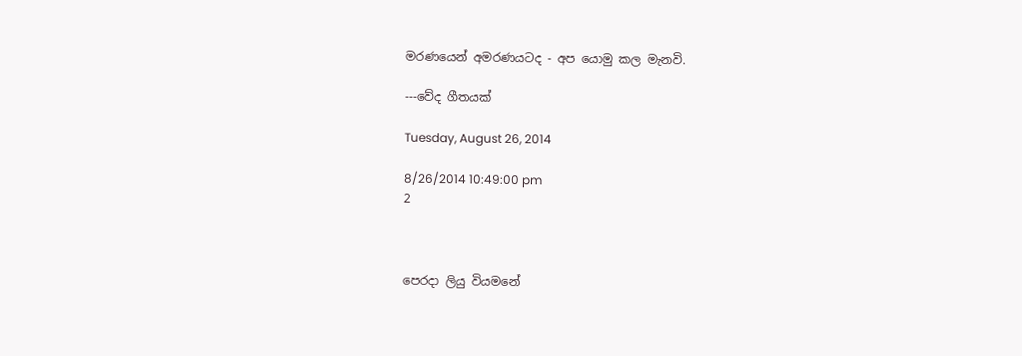මරණයෙන් අමරණයටද - අප යොමු කල මැනවි.

---වේද ගීතයක්

Tuesday, August 26, 2014

8/26/2014 10:49:00 pm
2



පෙරදා ලියු වියමනේ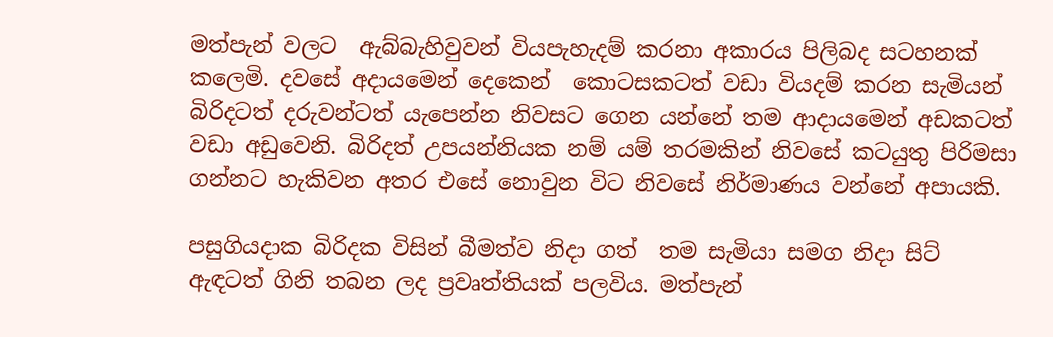මත්පැන් වලට  ඇබ්බැහිවුවන් වියපැහැදම් කරනා අකාරය පිලිබද සටහනක් කලෙමි. දවසේ අදායමෙන් දෙකෙන්  කොටසකටත් වඩා වියදම් කරන සැමියන් බිරිදටත් දරුවන්ටත් යැපෙන්න නිවසට ගෙන යන්නේ තම ආදායමෙන් අඩකටත් වඩා අඩුවෙනි. බිරිදත් උපයන්නියක නම් යම් තරමකින් නිවසේ කටයුතු පිරිමසා ගන්නට හැකිවන අතර එසේ නොවුන විට නිවසේ නිර්මාණය වන්නේ අපායකි.

පසුගියදාක බිරිදක විසින් බීමත්ව නිදා ගත්  තම සැමියා සමග නිදා සිට් ඇඳටත් ගිනි තබන ලද ප්‍රවෘත්තියක් පලවිය. මත්පැන්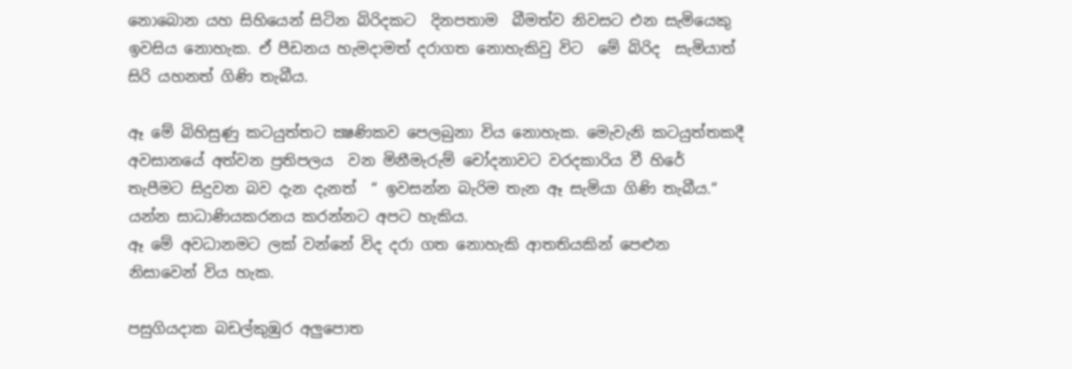නොබොන යහ සිහියෙන් සිටින බිරිදකට  දිනපතාම  බීමත්ව නිවසට එන සැමියෙකු ඉවසිය නොහැක. ඒ පීඩනය හැමදාමත් දරාගත නොහැකිවු විට  මේ බිරිද  සැමියාත් සිරි යහනත් ගිණි තැබීය.

ඈ මේ බිහිසුණු කටයුත්තට ක්‍ෂණිකව පෙලබුනා විය නොහැක. මෙැවැනි කටයුත්තකදී අවසානයේ අත්වන ප්‍රතිපලය  වන මිනීමැරුම් චෝදනාවට වරදකාරිය වී හිරේ තැපීමට සිදුවන බව දැන දැනත්  “ ඉවසන්න බැරිම තැන ඈ සැමියා ගිණි තැබීය.“ යන්න සාධාණියකරනය කරන්නට අපට හැකිය.
ඈ මේ අවධානමට ලක් වන්නේ විද දරා ගත නොහැකි ආතතියකින් පෙළුන නිසාවෙන් විය හැක.

පසුගියදාක බඩල්කුඹුර අලුපොත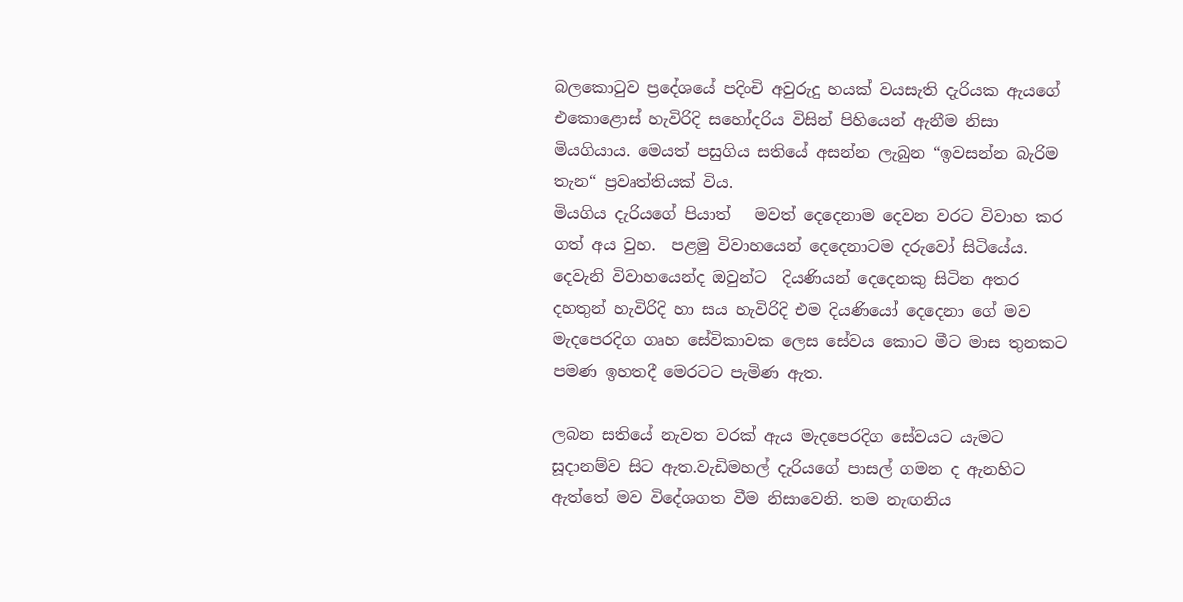බලකොටුව ප්‍රදේශයේ පදිංචි අවුරුදු හයක්‌ වයසැති දැරියක ඇයගේ එකොළොස්‌ හැවිරිදි සහෝදරිය විසින් පිහියෙන් ඇනීම නිසා මියගියාය. මෙයත් පසුගිය සතියේ අසන්න ලැබුන “ඉවසන්න බැරිම තැන“ ප්‍රවෘත්තියක් විය.
මියගිය දැරියගේ පියාත්   මවත් දෙදෙනාම දෙවන වරට විවාහ කර ගත් අය වුහ.  පළමු විවාහයෙන් දෙදෙනාටම දරුවෝ සිටියේය.  දෙවැනි විවාහයෙන්ද ඔවුන්ට  දියණියන් දෙදෙනකු සිටින අතර දහතුන් හැවිරිදි හා සය හැවිරිදි එම දියණියෝ දෙදෙනා ගේ මව මැදපෙරදිග ගෘහ සේවිකාවක ලෙස සේවය කොට මීට මාස තුනකට පමණ ඉහතදී මෙරටට පැමිණ ඇත.

ලබන සතියේ නැවත වරක්‌ ඇය මැදපෙරදිග සේවයට යැමට සූදානම්ව සිට ඇත.වැඩිමහල් දැරියගේ පාසල් ගමන ද ඇනහිට ඇත්තේ මව විදේශගත වීම නිසාවෙනි. තම නැඟනිය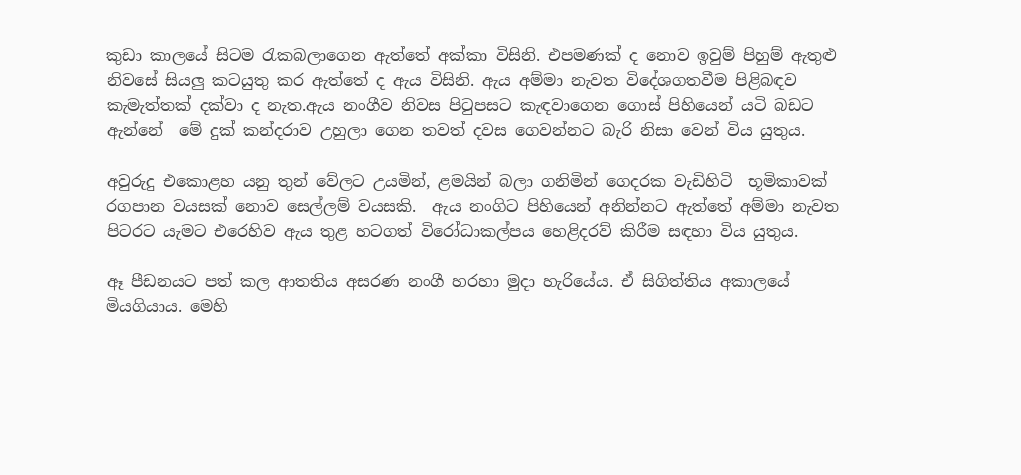කුඩා කාලයේ සිටම රැකබලාගෙන ඇත්තේ අක්‌කා විසිනි. එපමණක්‌ ද නොව ඉවුම් පිහුම් ඇතුළු නිවසේ සියලු කටයුතු කර ඇත්තේ ද ඇය විසිනි. ඇය අම්මා නැවත විදේශගතවීම පිළිබඳව කැමැත්තක්‌ දක්‌වා ද නැත.ඇය නංගීව නිවස පිටුපසට කැඳවාගෙන ගොස්‌ පිහියෙන් යටි බඩට ඇන්නේ  මේ දුක් කන්දරාව උහුලා ගෙන තවත් දවස ගෙවන්නට බැරි නිසා වෙන් විය යුතුය.

අවුරුදු එකොළහ යනු තුන් වේලට උයමින්, ළමයින් බලා ගනිමින් ගෙදරක වැඩිහිටි  භූමිකාවක් රගපාන වයසක්‌ නොව සෙල්ලම් වයසකි.  ඇය නංගිට පිහියෙන් අනින්නට ඇත්තේ අම්මා නැවත පිටරට යැමට එරෙහිව ඇය තුළ හටගත් විරෝධාකල්පය හෙළිදරව් කිරීම සඳහා විය යුතුය.

ඈ පීඩනයට පත් කල ආතතිය අසරණ නංගී හරහා මුදා හැරියේය. ඒ සිගිත්තිය අකාලයේ මියගියාය. මෙහි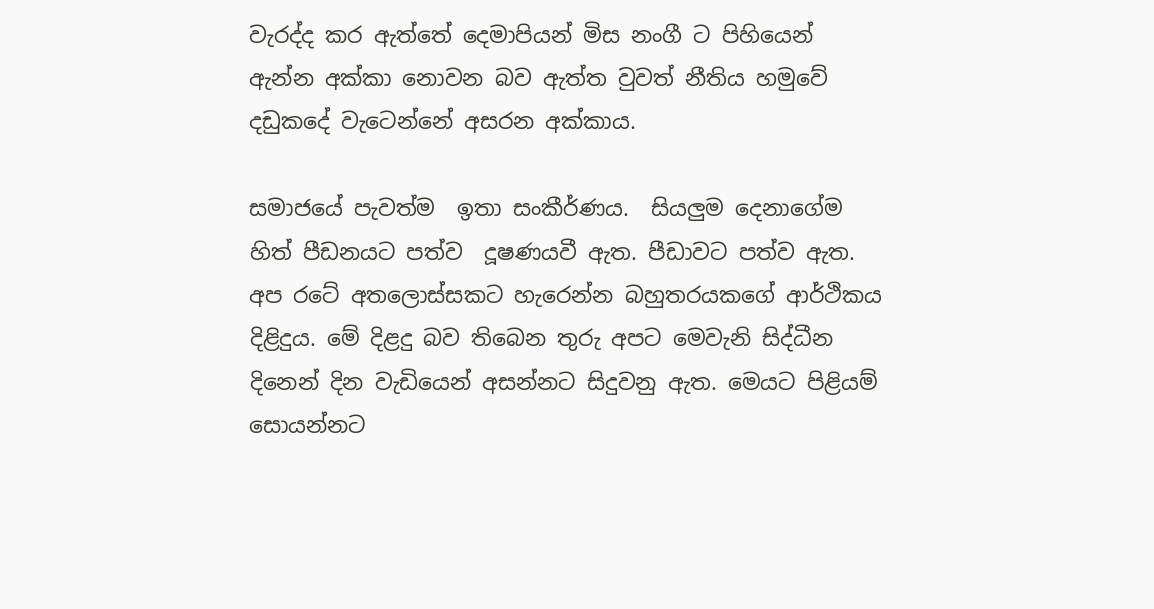වැරද්ද කර ඇත්තේ දෙමාපියන් මිස නංගී ට පිහියෙන් ඇන්න අක්කා නොවන බව ඇත්ත වුවත් නීතිය හමුවේ දඩුකදේ වැටෙන්නේ අසරන අක්කාය.

සමාජයේ පැවත්ම  ඉතා සංකීර්ණය.  සියලුම දෙනාගේම හිත් පීඩනයට පත්ව  දූෂණයවී ඇත. පීඩාවට පත්ව ඇත. අප රටේ අතලොස්සකට හැරෙන්න බහුතරයකගේ ආර්ථිකය දිළිදුය. මේ දිළදු බව තිබෙන තුරු අපට මෙවැනි සිද්ධීන දිනෙන් දින වැඩියෙන් අසන්නට සිදුවනු ඇත. මෙයට පිළියම් සොයන්නට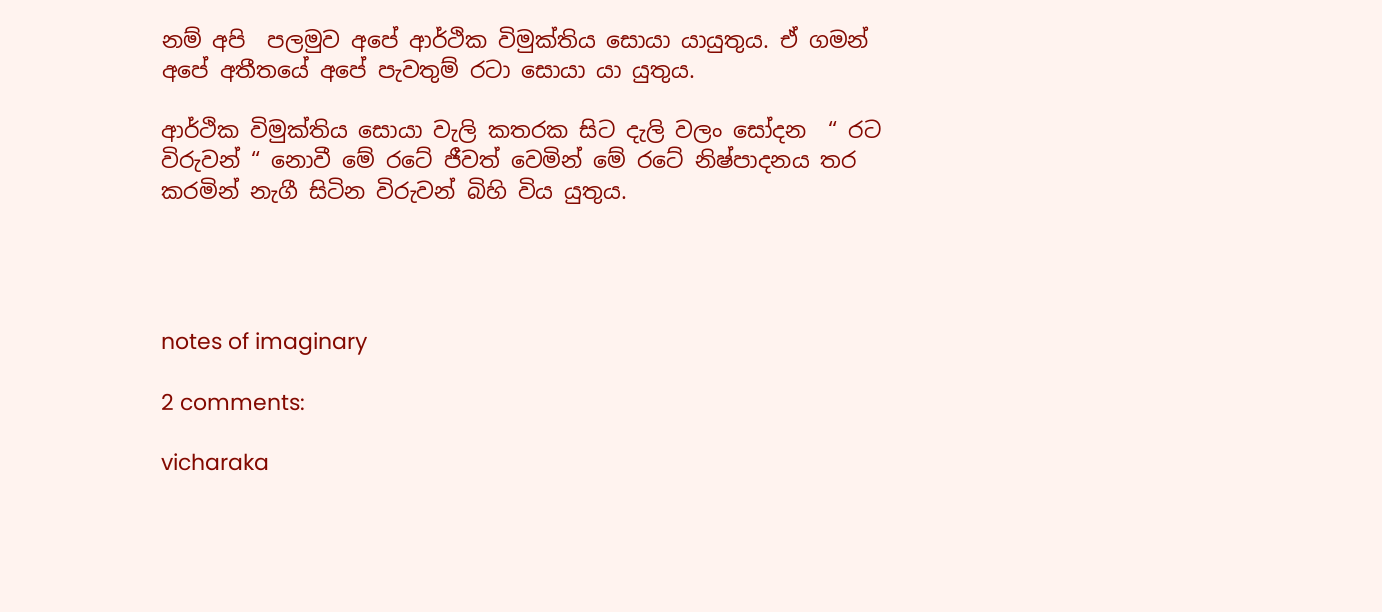නම් අපි  පලමුව අපේ ආර්ථික විමුක්තිය සොයා යායුතුය. ඒ ගමන් අපේ අතීතයේ අපේ පැවතුම් රටා සොයා යා යුතුය.

ආර්ථික විමුක්තිය සොයා වැලි කතරක සිට දැලි වලං සෝදන  “ රට විරුවන් “ නොවී මේ රටේ ජීවත් වෙමින් මේ රටේ නිෂ්පාදනය තර කරමින් නැගී සිටින විරුවන් බිහි විය යුතුය.




notes of imaginary

2 comments:

vicharaka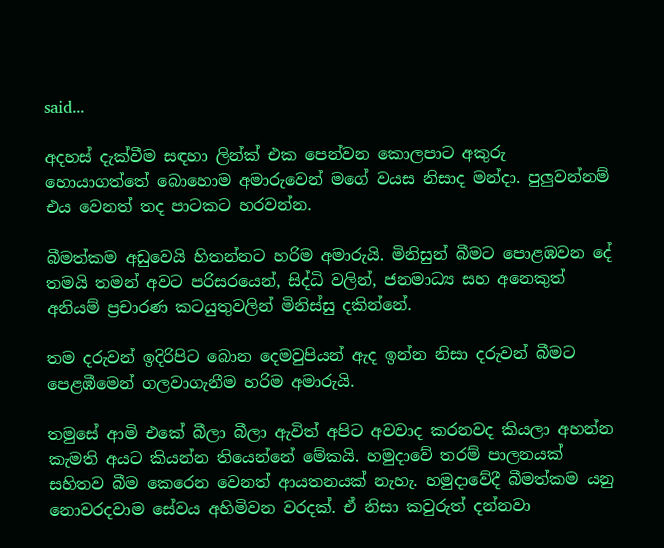said...

අදහස් දැක්වීම සඳහා ලින්ක් එක පෙන්වන කොලපාට අකුරු හොයාගත්තේ බොහොම අමාරුවෙන් මගේ වයස නිසාද මන්දා. පුලුවන්නම් එය වෙනත් තද පාටකට හරවන්න.

බීමත්කම අඩුවෙයි හිතන්නට හරිම අමාරුයි. මිනිසුන් බීමට පොළඹවන දේ තමයි තමන් අවට පරිසරයෙන්, සිද්ධි වලින්, ජනමාධ්‍ය සහ අනෙකුත් අනියම් ප්‍රචාරණ කටයුතුවලින් මිනිස්සු දකින්නේ.

තම දරුවන් ඉදිරිපිට බොන දෙමවුපියන් ඇද ඉන්න නිසා දරුවන් බීමට පෙළඹීමෙන් ගලවාගැනීම හරිම අමාරුයි.

තමුසේ ආමි එකේ බීලා බීලා ඇවිත් අපිට අවවාද කරනවද කියලා අහන්න කැමති අයට කියන්න තියෙන්නේ මේකයි. හමුදාවේ තරම් පාලනයක් සහිතව බීම කෙරෙන වෙනත් ආයතනයක් නැහැ. හමුදාවේදී බීමත්කම යනු නොවරදවාම සේවය අහිමිවන වරදක්. ඒ නිසා කවුරුත් දන්නවා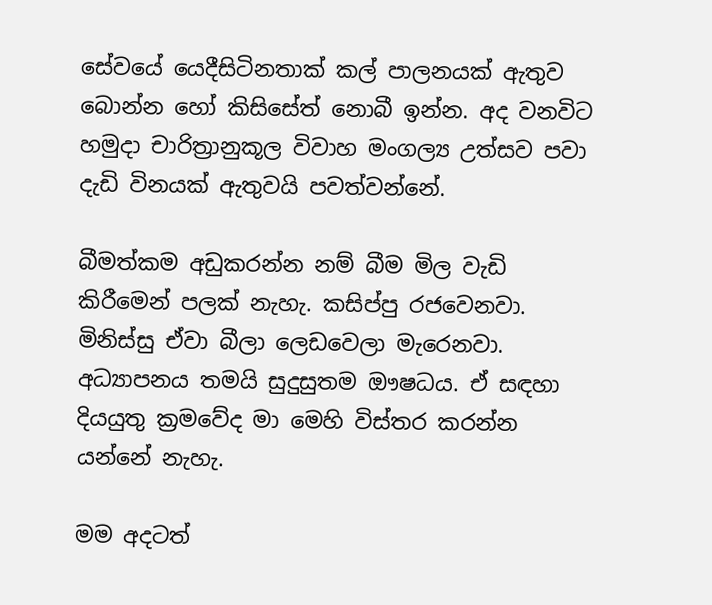සේවයේ යෙදීසිටිනතාක් කල් පාලනයක් ඇතුව බොන්න හෝ කිසිසේත් නොබී ඉන්න. අද වනවිට හමුදා චාරිත්‍රානුකූල විවාහ මංගල්‍ය උත්සව පවා දැඩි විනයක් ඇතුවයි පවත්වන්නේ.

බීමත්කම අඩුකරන්න නම් බීම මිල වැඩි කිරීමෙන් පලක් නැහැ. කසිප්පු රජවෙනවා. මිනිස්සු ඒවා බීලා ලෙඩවෙලා මැරෙනවා. අධ්‍යාපනය තමයි සුදුසුතම ඖෂධය. ඒ සඳහා දියයුතු ක්‍රමවේද මා මෙහි විස්තර කරන්න යන්නේ නැහැ.

මම අදටත්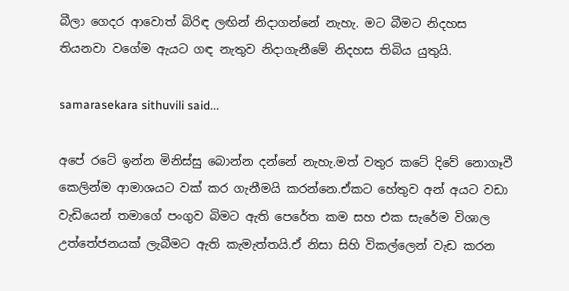බීලා ගෙදර ආවොත් බිරිඳ ලඟින් නිදාගන්නේ නැහැ. මට බීමට නිදහස තියනවා වගේම ඇයට ගඳ නැතුව නිදාගැනීමේ නිදහස තිබිය යුතුයි.

samarasekara sithuvili said...

අපේ රටේ ඉන්න මිනිස්සු බොන්න දන්නේ නැහැ.මත් වතුර කටේ දිවේ නොගෑවී කෙලින්ම ආමාශයට වක් කර ගැනීමයි කරන්නෙ.ඒකට හේතුව අන් අයට වඩා වැඩියෙන් තමාගේ පංගුව බිමට ඇති පෙරේත කම සහ එක සැරේම විශාල උත්තේජනයක් ලැබීමට ඇති කැමැත්තයි.ඒ නිසා සිහි විකල්ලෙන් වැඩ කරන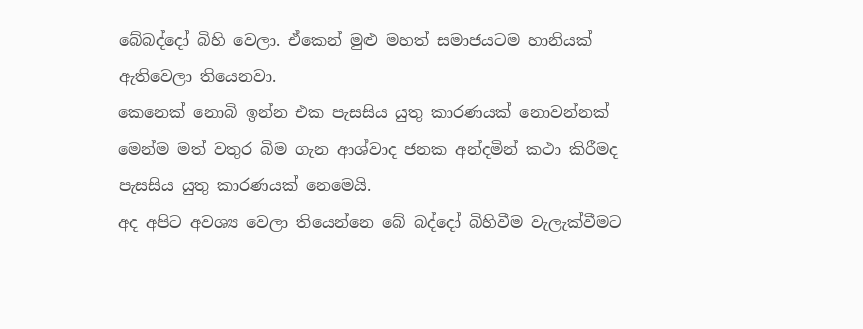බේබද්දෝ බිහි වෙලා. ඒකෙන් මුළු මහත් සමාජයටම හානියක් ඇතිවෙලා තියෙනවා.
කෙනෙක් නොබි ඉන්න එක පැසසිය යුතු කාරණයක් නොවන්නක් මෙන්ම මත් වතුර බිම ගැන ආශ්වාද ජනක අන්දමින් කථා කිරීමද පැසසිය යුතු කාරණයක් නෙමෙයි.
අද අපිට අවශ්‍ය වෙලා තියෙන්නෙ බේ බද්දෝ බිහිවීම වැලැක්වීමට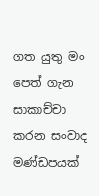ගත යුතු මං පෙත් ගැන සාකාච්චා කරන සංවාද මණ්ඩපයක්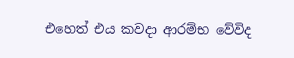එහෙත් එය කවදා ආරම්භ වේවිද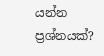යන්න ප්‍රශ්නයක්?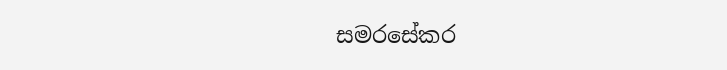සමරසේකර